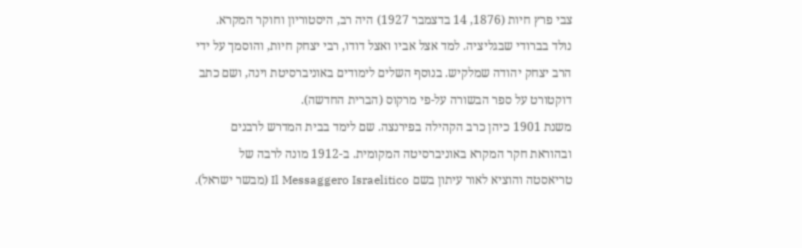צבי פרץ חיות (1876, 14 בדצמבר 1927) היה רב, היסטוריון וחוקר המקרא. נולד בברודי שבגליציה. למד אצל אביו ואצל דודו, רבי יצחק חיות, והוסמך על ידי הרב יצחק יהודה שמלקיש. בנוסף השלים לימודים באוניברסיטת וינה, ושם כתב דוקטורט על ספר הבשורה על-פי מרקוס (הברית החדשה).
משנת 1901 כיהן כרב הקהילה בפירנצה. שם לימד בבית המדרש לרבנים ובהוראת חקר המקרא באוניברסיטה המקומית. ב-1912 מונה לרבה של טריאסטה והוציא לאור עיתון בשם Il Messaggero Israelitico (מבשר ישראל).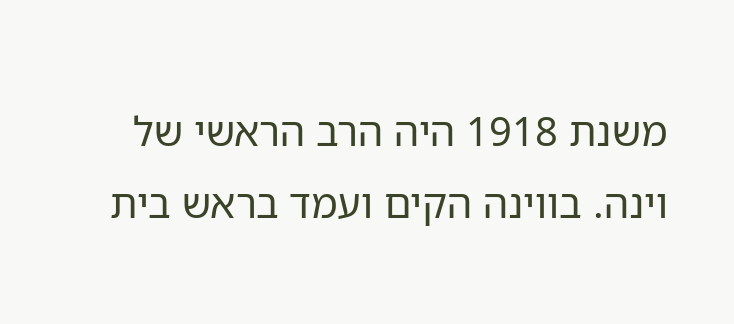משנת 1918 היה הרב הראשי של וינה. בווינה הקים ועמד בראש בית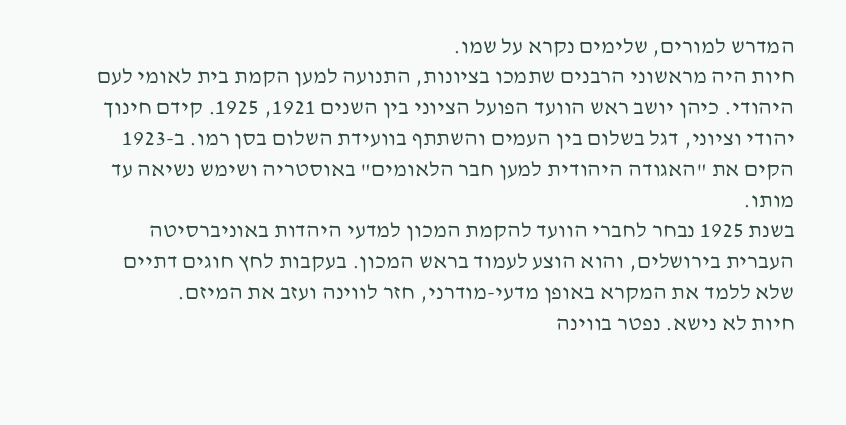המדרש למורים, שלימים נקרא על שמו.
חיות היה מראשוני הרבנים שתמכו בציונות, התנועה למען הקמת בית לאומי לעם היהודי. כיהן יושב ראש הוועד הפועל הציוני בין השנים 1921, 1925. קידם חינוך יהודי וציוני, דגל בשלום בין העמים והשתתף בוועידת השלום בסן רמו. ב-1923 הקים את "האגודה היהודית למען חבר הלאומים" באוסטריה ושימש נשיאה עד מותו.
בשנת 1925 נבחר לחברי הוועד להקמת המכון למדעי היהדות באוניברסיטה העברית בירושלים, והוא הוצע לעמוד בראש המכון. בעקבות לחץ חוגים דתיים שלא ללמד את המקרא באופן מדעי-מודרני, חזר לווינה ועזב את המיזם.
חיות לא נישא. נפטר בווינה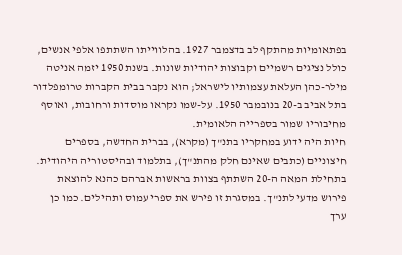בפתאומיות מהתקף לב בדצמבר 1927. בהלווייתו השתתפו אלפי אנשים, כולל נציגים רשמיים וקבוצות יהודיות שונות. בשנת 1950 יזמה אניטה מילר-כהן העלאת עצמותיו לישראל; הוא נקבר בבית הקברות טרומפלדור בתל אביב ב-20 בנובמבר 1950. על-שמו נקראו מוסדות ורחובות, ואוסף מחיבוריו שמור בספרייה הלאומית.
חיות היה ידוע במחקריו בתנ"ך (מקרא), בברית החדשה, בספרים חיצוניים (כתבים שאינם חלק מהתנ"ך), בתלמוד ובהיסטוריה היהודית. בתחילת המאה ה-20 השתתף בצוות בראשות אברהם כהנא להוצאת פירוש מדעי לתנ"ך. במסגרת זו פירש את ספרי עמוס ותהילים. כמו כן ערך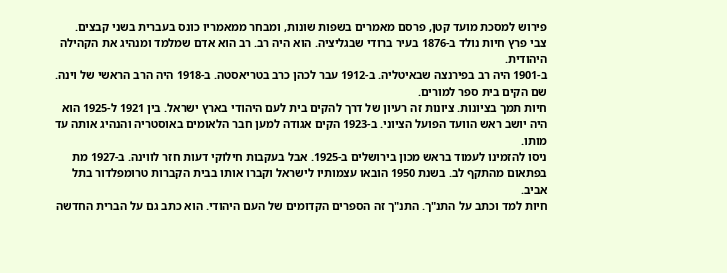פירוש למסכת מועד קטן, פרסם מאמרים בשפות שונות, ומבחר ממאמריו כונס בעברית בשני קבצים.
צבי פרץ חיות נולד ב-1876 בעיר ברודי שבגליציה. הוא היה רב. רב הוא אדם שמלמד ומנהיג את הקהילה היהודית.
ב-1901 היה רב בפירנצה שבאיטליה. ב-1912 עבר לכהן כרב בטריאסטה. ב-1918 היה הרב הראשי של וינה. שם הקים בית ספר למורים.
חיות תמך בציונות. ציונות זה רעיון של דרך להקים בית לעם היהודי בארץ ישראל. בין 1921 ל-1925 הוא היה יושב ראש הוועד הפועל הציוני. ב-1923 הקים אגודה למען חבר הלאומים באוסטריה והנהיג אותה עד מותו.
ניסו להזמינו לעמוד בראש מכון בירושלים ב-1925. אבל בעקבות חילוקי דעות חזר לווינה. ב-1927 מת בפתאום מהתקף לב. בשנת 1950 הובאו עצמותיו לישראל וקברו אותו בבית הקברות טרומפלדור בתל אביב.
חיות למד וכתב על התנ"ך. התנ"ך זה הספרים הקדומים של העם היהודי. הוא כתב גם על הברית החדשה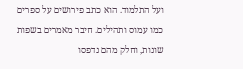ועל התלמוד. הוא כתב פירושים על ספרים כמו עמוס ותהילים. חיבר מאמרים בשפות שונות, וחלק מהם נדפסו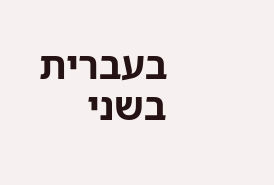בעברית בשני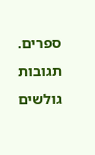ספרים.
תגובות גולשים